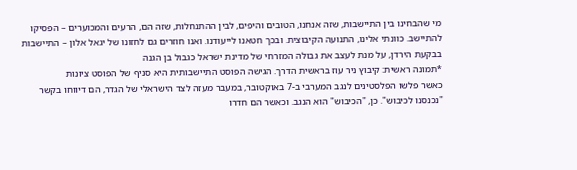מי שהבחינו בין התיישבות, שזה אנחנו, הטובים והיפים, לבין ההתנחלות, שזה הם, הרעים והמכוערים – הפסיקו להתיישב. כוונתי אלינו, התנועה הקיבוצית. ובכך חטאנו לייעודנו. ואנו חוזרים גם לחזונו של יגאל אלון – התיישבות בבקעת הירדן, על מנת לעצב את גבולה המזרחי של מדינת ישראל כגבול בן הגנה
*תמונה ראשית: קיבוץ ניר עוז בראשית הדרך. הגישה הפוסט התיישבותית היא סניף של הפוסט ציונות
כאשר פלשו הפלסטינים לנגב המערבי ב-7 באוקטובר, במעבר מעזה לצד הישראלי של הגדר, הם דיווחו בקשר "נכנסנו לכיבוש". כן, "הכיבוש" הוא הנגב. וכאשר הם חדרו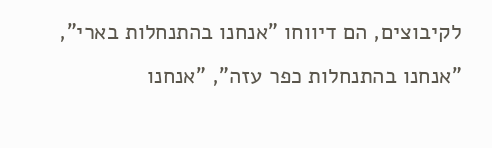לקיבוצים, הם דיווחו "אנחנו בהתנחלות בארי", "אנחנו בהתנחלות כפר עזה", "אנחנו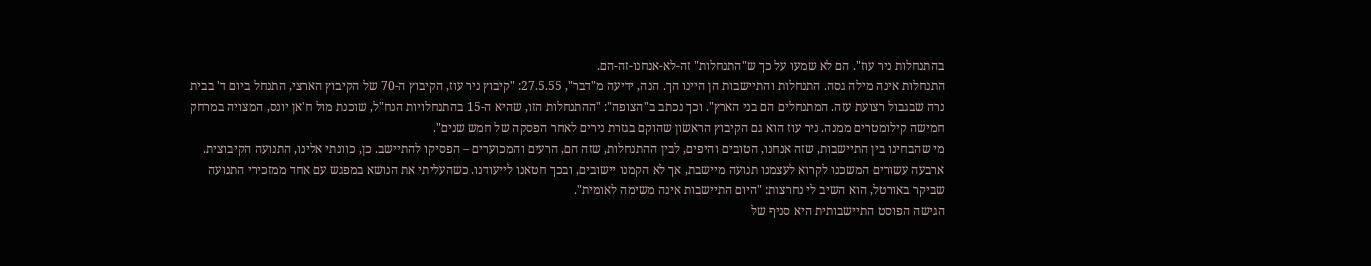בהתנחלות ניר עוז". הם לא שמעו על כך ש"התנחלות" זה-לא-אנחנו-זה-הם.
התנחלות אינה מילה גסה. התנחלות והתיישבות הן היינו הך. הנה, ידיעה מ"דבר", 27.5.55: "קיבוץ ניר עוז, הקיבוץ ה-70 של הקיבוץ הארצי, התנחל ביום ד' בבית נרה שבגבול רצועת עזה. המתנחלים הם בני הארץ". וכך נכתב ב"הצופה": "ההתנחלות הזו, שהיא ה-15 בהתנחלויות הנח"ל, שוכנת מול ח'אן יונס, המצויה במרחק חמישה קילומטרים ממנה. ניר עוז הוא גם הקיבוץ הראשון שהוקם בגזרת נירים לאחר הפסקה של חמש שנים".
מי שהבחינו בין התיישבות, שזה אנחנו, הטובים והיפים, לבין ההתנחלות, שזה הם, הרעים והמכוערים – הפסיקו להתיישב. כן, כוונתי אלינו, התנועה הקיבוצית. ארבעה עשורים המשכנו לקרוא לעצמנו תנועה מיישבת, אך לא הקמנו יישובים, ובכך חטאנו לייעודנו. כשהעליתי את הנושא במפגש עם אחד ממזכירי התנועה שביקר באורטל, הוא השיב לי נחרצות: "היום התיישבות אינה משימה לאומית".
הגישה הפוסט התיישבותית היא סניף של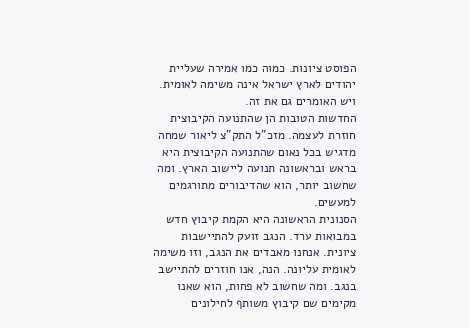הפוסט ציונות. כמוה כמו אמירה שעליית יהודים לארץ ישראל אינה משימה לאומית. ויש האומרים גם את זה.
החדשות הטובות הן שהתנועה הקיבוצית חוזרת לעצמה. מזכ"ל התק"צ ליאור שמחה מדגיש בכל נאום שהתנועה הקיבוצית היא בראש ובראשונה תנועה ליישוב הארץ. ומה שחשוב יותר, הוא שהדיבורים מתורגמים למעשים.
הסנונית הראשונה היא הקמת קיבוץ חדש במבואות ערד. הנגב זועק להתיישבות ציונית. אנחנו מאבדים את הנגב, וזו משימה לאומית עליונה. הנה, אנו חוזרים להתיישב בנגב. ומה שחשוב לא פחות, הוא שאנו מקימים שם קיבוץ משותף לחילונים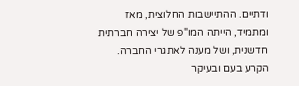ודתיים. ההתיישבות החלוצית, מאז ומתמיד, הייתה המו"פ של יצירה חברתית חדשנית, ושל מענה לאתגרי החברה.
הקרע בעם ובעיקר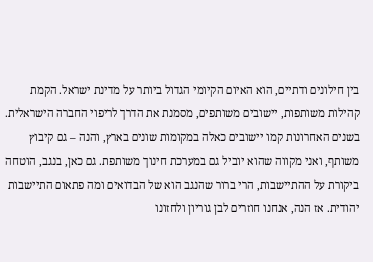בין חילונים ודתיים, הוא האיום הקיומי הגדול ביותר על מדינת ישראל. הקמת קהילות משותפות, יישובים משותפים, מסמנת את הדרך לריפוי החברה הישראלית. בשנים האחרונות קמו יישובים כאלה במקומות שונים בארץ, והנה – גם קיבוץ משותף, ואני מקווה שהוא יוביל גם במערכת חינוך משותפת. גם כאן, בנגב, הוטחה ביקורת על ההתיישבות, הרי ברור שהנגב הוא של הבדואים ומה פתאום התיישבות יהודית. אז הנה, אנחנו חוזרים לבן גוריון ולחזונו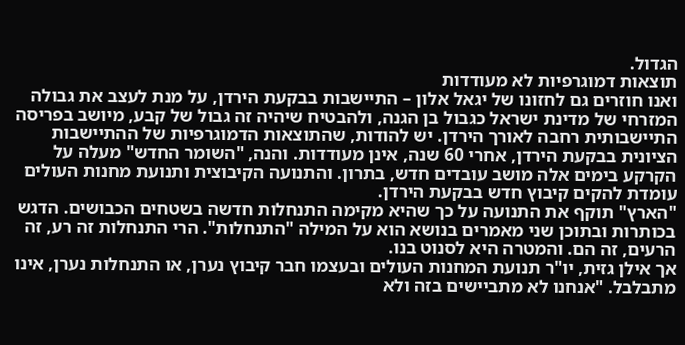הגדול.
תוצאות דמוגרפיות לא מעודדות
ואנו חוזרים גם לחזונו של יגאל אלון – התיישבות בבקעת הירדן, על מנת לעצב את גבולה המזרחי של מדינת ישראל כגבול בן הגנה, ולהבטיח שיהיה זה גבול של קבע, מיושב בפריסה התיישבותית רחבה לאורך הירדן. יש להודות, שהתוצאות הדמוגרפיות של ההתיישבות הציונית בבקעת הירדן, אחרי 60 שנה, אינן מעודדות. והנה, "השומר החדש" מעלה על הקרקע בימים אלה מושב עובדים חדש, בתרון. והתנועה הקיבוצית ותנועת מחנות העולים עומדת להקים קיבוץ חדש בבקעת הירדן.
"הארץ" תוקף את התנועה על כך שהיא מקימה התנחלות חדשה בשטחים הכבושים. הדגש בכותרות ובתוכן שני מאמרים בנושא הוא על המילה "התנחלות". הרי התנחלות זה רע, זה הרעים, זה הם. והמטרה היא לסנוט בנו.
אך אילן גזית, יו"ר תנועת המחנות העולים ובעצמו חבר קיבוץ נערן, או התנחלות נערן, אינו מתבלבל. "אנחנו לא מתביישים בזה ולא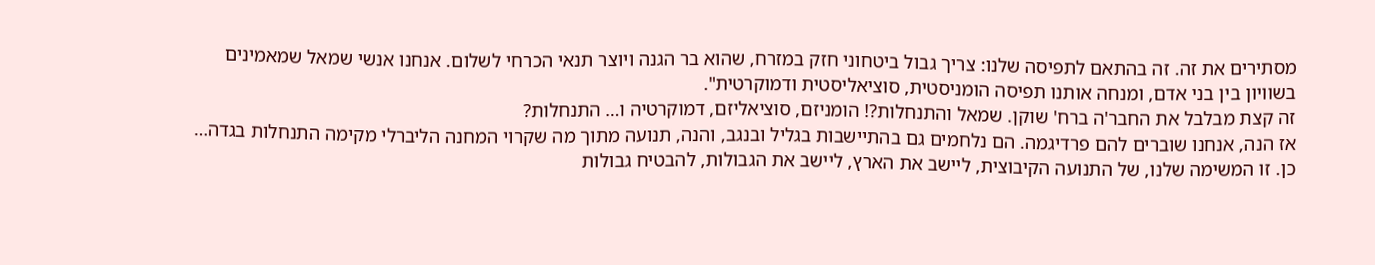מסתירים את זה. זה בהתאם לתפיסה שלנו: צריך גבול ביטחוני חזק במזרח, שהוא בר הגנה ויוצר תנאי הכרחי לשלום. אנחנו אנשי שמאל שמאמינים בשוויון בין בני אדם, ומנחה אותנו תפיסה הומניסטית, סוציאליסטית ודמוקרטית".
זה קצת מבלבל את החבר'ה ברח' שוקן. שמאל והתנחלות?! הומניזם, סוציאליזם, דמוקרטיה ו… התנחלות?
אז הנה, אנחנו שוברים להם פרדיגמה. הם נלחמים גם בהתיישבות בגליל ובנגב, והנה, תנועה מתוך מה שקרוי המחנה הליברלי מקימה התנחלות בגדה…
כן. זו המשימה שלנו, של התנועה הקיבוצית, ליישב את הארץ, ליישב את הגבולות, להבטיח גבולות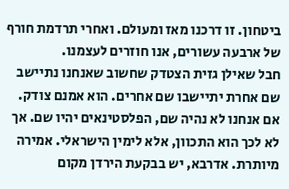ביטחון. זו דרכנו מאז ומעולם. ואחרי תרדמת חורף של ארבעה עשורים, אנו חוזרים לעצמנו.
חבל שאילן גזית הצטדק שחשוב שאנחנו נתיישב שם אחרת יתיישבו שם אחרים. הוא אמנם צודק. אם אנחנו לא נהיה שם, הפלסטינאים יהיו שם. אך לא לכך הוא התכוון, אלא לימין הישראלי. אמירה מיותרת. אדרבא, יש בבקעת הירדן מקום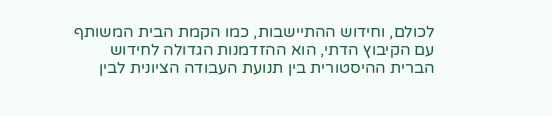לכולם, וחידוש ההתיישבות, כמו הקמת הבית המשותף עם הקיבוץ הדתי, הוא ההזדמנות הגדולה לחידוש הברית ההיסטורית בין תנועת העבודה הציונית לבין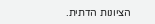הציונות הדתית.